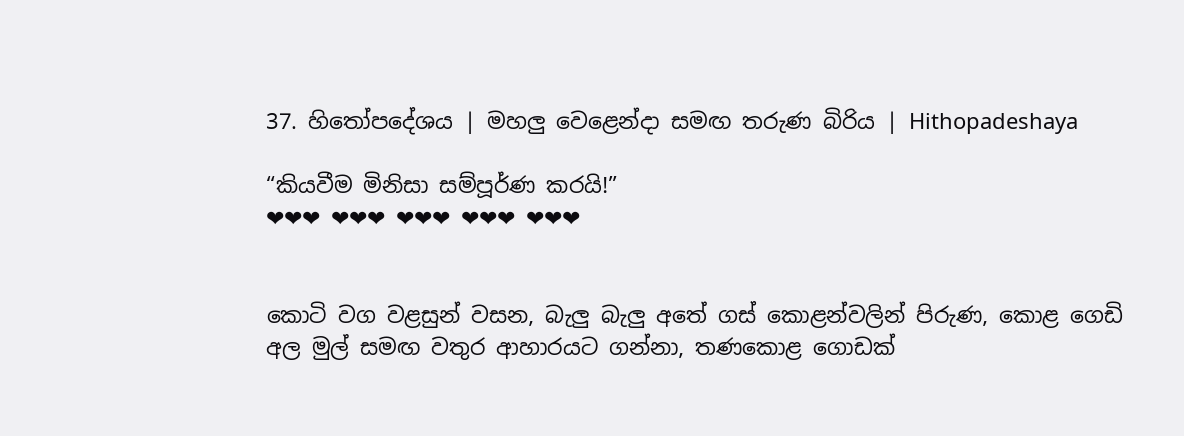37. හිතෝපදේශය | මහලු වෙළෙන්දා සමඟ තරුණ බිරිය | Hithopadeshaya

“කියවීම මිනිසා සම්පූර්ණ කරයි!”
❤❤❤ ❤❤❤ ❤❤❤ ❤❤❤ ❤❤❤


කොටි වග වළසුන් වසන, බැලු බැලු අතේ ගස් කොළන්වලින් පිරුණ, කොළ ගෙඩි අල මුල් සමඟ වතුර ආහාරයට ගන්නා, තණකොළ ගොඩක්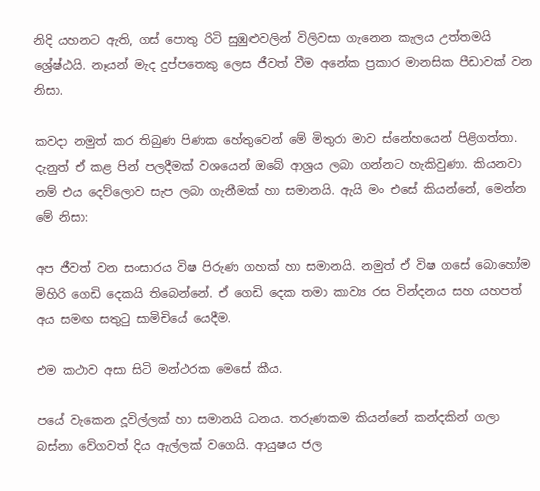නිදි යහනට ඇති, ගස් පොතු රිටි සුඹුළුවලින් විලිවසා ගැනෙන කැලය උත්තමයි ශ්‍රේෂ්ඨයි. නෑයන් මැද දුප්පතෙකු ලෙස ජීවත් වීම අනේක ප්‍රකාර මානසික පීඩාවක් වන නිසා.

කවදා නමුත් කර තිබුණ පිණක හේතුවෙන් මේ මිතුරා මාව ස්නේහයෙන් පිළිගත්තා. දැනුත් ඒ කළ පින් පලදීමක් වශයෙන් ඔබේ ආශ්‍රය ලබා ගන්නට හැකිවුණා. කියනවා නම් එය දෙව්ලොව සැප ලබා ගැනීමක් හා සමානයි. ඇයි මං එසේ කියන්නේ, මෙන්න මේ නිසා:

අප ජීවත් වන සංසාරය විෂ පිරුණ ගහක් හා සමානයි. නමුත් ඒ විෂ ගසේ බොහෝම මිහිරි ගෙඩි දෙකයි තිබෙන්නේ. ඒ ගෙඩි දෙක තමා කාව්‍ය රස වින්දනය සහ යහපත් අය සමඟ සතුටු සාමිචියේ යෙදීම.

එම කථාව අසා සිටි මන්ථරක මෙසේ කීය.

පයේ වැකෙන දූවිල්ලක් හා සමානයි ධනය. තරුණකම කියන්නේ කන්දකින් ගලා බස්නා වේගවත් දිය ඇල්ලක් වගෙයි. ආයුෂය ජල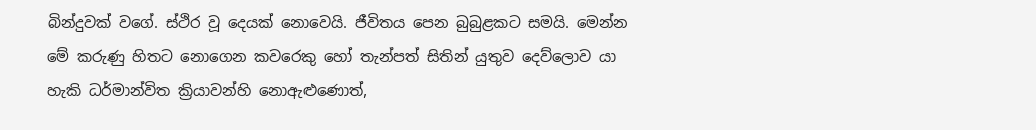බින්දුවක් වගේ. ස්ථිර වූ දෙයක් නොවෙයි. ජීවිතය පෙන බුබුළකට සමයි. මෙන්න මේ කරුණු හිතට නොගෙන කවරෙකු හෝ තැන්පත් සිතින් යුතුව දෙව්ලොව යා හැකි ධර්මාන්විත ක්‍රියාවන්හි නොඇළුණොත්,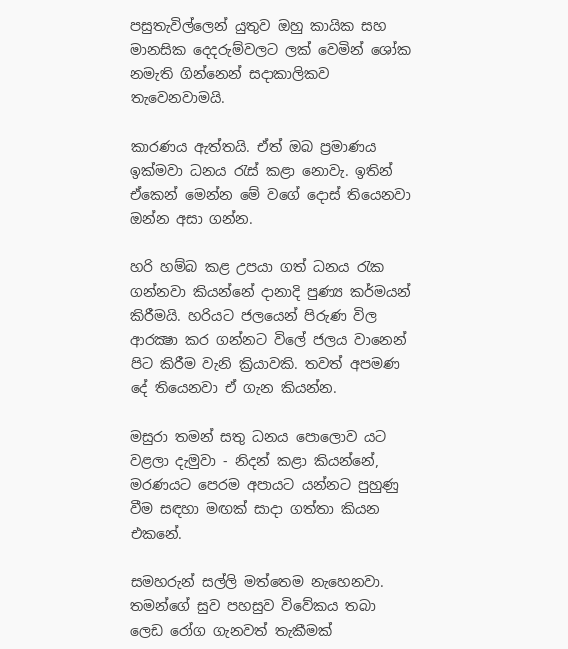පසුතැවිල්ලෙන් යුතුව ඔහු කායික සහ මානසික දෙදරුම්වලට ලක් වෙමින් ශෝක නමැති ගින්නෙන් සදාකාලිකව තැවෙනවාමයි.

කාරණය ඇත්තයි. ඒත් ඔබ ප්‍රමාණය ඉක්මවා ධනය රැස් කළා නොවැ. ඉතින් ඒකෙන් මෙන්න මේ වගේ දොස් තියෙනවා ඔන්න අසා ගන්න.

හරි හම්බ කළ උපයා ගත් ධනය රැක ගන්නවා කියන්නේ දානාදි පුණ්‍ය කර්මයන් කිරීමයි. හරියට ජලයෙන් පිරුණ විල ආරක්‍ෂා කර ගන්නට විලේ ජලය වානෙන් පිට කිරීම වැනි ක්‍රියාවකි. තවත් අපමණ දේ තියෙනවා ඒ ගැන කියන්න.

මසුරා තමන් සතු ධනය පොලොව යට වළලා දැමුවා - නිදන් කළා කියන්නේ, මරණයට පෙරම අපායට යන්නට පුහුණු වීම සඳහා මඟක් සාදා ගත්තා කියන එකනේ.

සමහරුන් සල්ලි මත්තෙම නැහෙනවා. තමන්ගේ සුව පහසුව විවේකය තබා ලෙඩ රෝග ගැනවත් තැකීමක්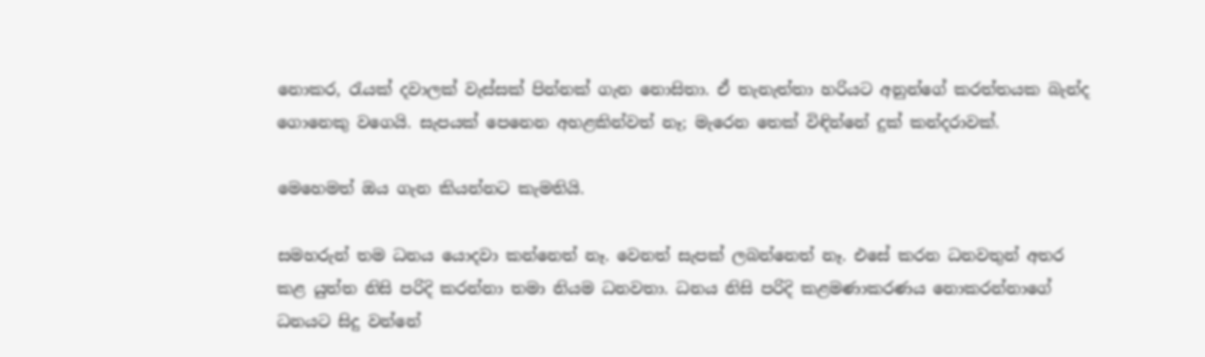නොකර, රැයක් දවාලක් වැස්සක් පින්නක් ගැන නොසිතා. ඒ තැනැත්තා හරියට අනුන්ගේ කරත්තයක බැන්ද ගොනෙකු වගෙයි. සැපයක් පෙනෙන අහළකින්වත් නෑ; මැරෙන තෙක් විඳින්නේ දුක් කන්දරාවක්.

මෙහෙමත් ඔය ගැන කියන්නට කැමතියි.

සමහරුන් තම ධනය යොදවා කන්නෙත් නෑ. වෙනත් සැපක් ලබන්නෙත් නෑ. එසේ කරන ධනවතුන් අතර කළ යුත්ත නිසි පරිදි කරන්නා තමා නියම ධනවතා. ධනය නිසි පරිදි කළමණාකරණය නොකරන්නාගේ ධනයට සිදු වන්නේ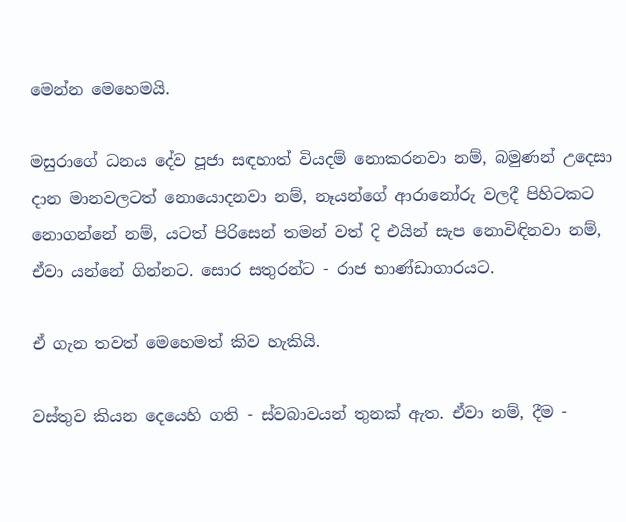මෙන්න මෙහෙමයි.

මසුරාගේ ධනය දේව පූජා සඳහාත් වියදම් නොකරනවා නම්, බමුණන් උදෙසා දාන මානවලටත් නොයොදනවා නම්, නෑයන්ගේ ආරානෝරු වලදී පිහිටකට නොගන්නේ නම්, යටත් පිරිසෙන් තමන් වත් දි එයින් සැප නොවිඳිනවා නම්, ඒවා යන්නේ ගින්නට. සොර සතුරන්ට - රාජ භාණ්ඩාගාරයට.

ඒ ගැන තවත් මෙහෙමත් කිව හැකියි.

වස්තුව කියන දෙයෙහි ගති - ස්වබාවයන් තුනක් ඇත. ඒවා නම්, දීම -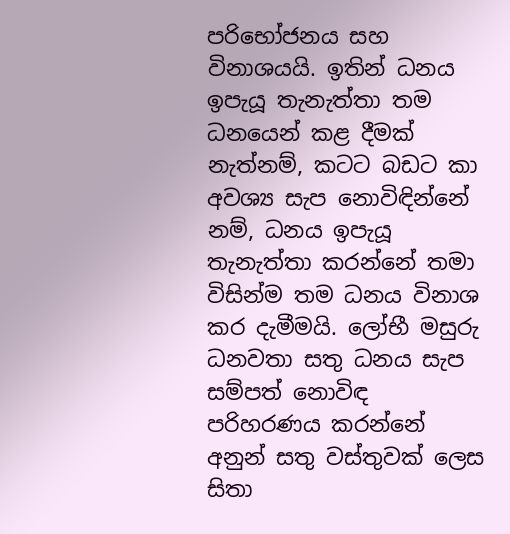පරිභෝජනය සහ විනාශයයි. ඉතින් ධනය ඉපැයූ තැනැත්තා තම ධනයෙන් කළ දීමක් නැත්නම්, කටට බඩට කා අවශ්‍ය සැප නොවිඳින්නේ නම්, ධනය ඉපැයූ තැනැත්තා කරන්නේ තමා විසින්ම තම ධනය විනාශ කර දැමීමයි. ලෝභී මසුරු ධනවතා සතු ධනය සැප සම්පත් නොවිඳ පරිහරණය කරන්නේ අනුන් සතු වස්තුවක් ලෙස සිතා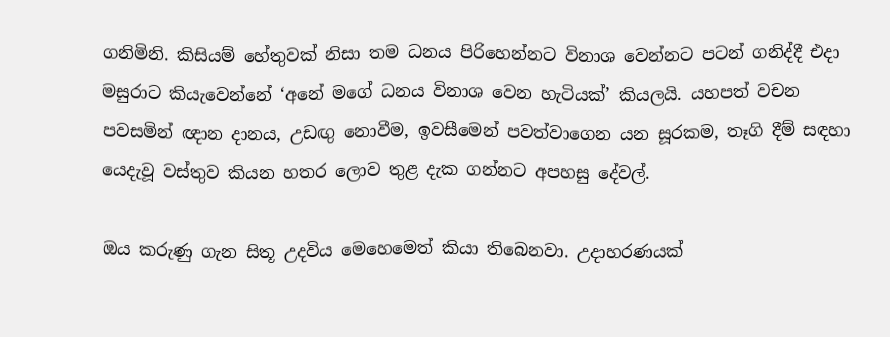ගනිමිනි. කිසියම් හේතුවක් නිසා තම ධනය පිරිහෙන්නට විනාශ වෙන්නට පටන් ගනිද්දී එදා මසුරාට කියැවෙන්නේ ‘අනේ මගේ ධනය විනාශ වෙන හැටියක්’ කියලයි. යහපත් වචන පවසමින් ඥාන දානය, උඩඟු නොවීම, ඉවසීමෙන් පවත්වාගෙන යන සූරකම, තෑගි දීම් සඳහා යෙදැවූ වස්තුව කියන හතර ලොව තුළ දැක ගන්නට අපහසු දේවල්.

ඔය කරුණු ගැන සිතූ උදවිය මෙහෙමෙත් කියා තිබෙනවා. උදාහරණයක්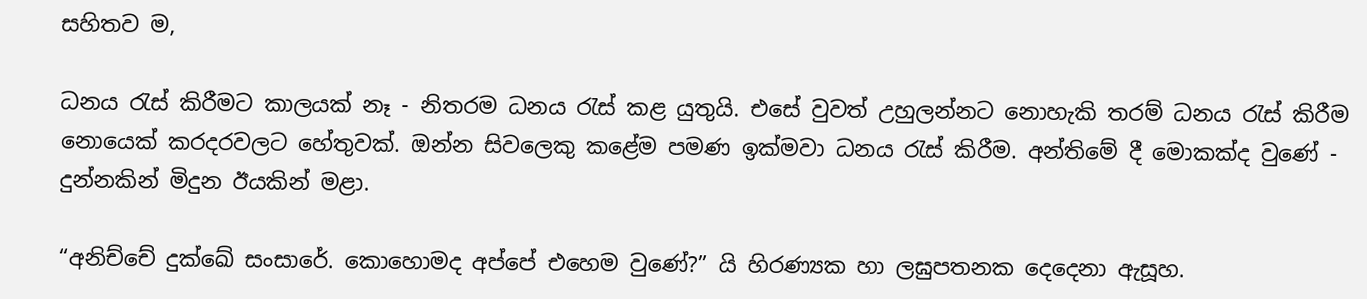සහිතව ම,

ධනය රැස් කිරීමට කාලයක් නෑ - නිතරම ධනය රැස් කළ යුතුයි. එසේ වුවත් උහුලන්නට නොහැකි තරම් ධනය රැස් කිරීම නොයෙක් කරදරවලට හේතුවක්. ඔන්න සිවලෙකු කළේම පමණ ඉක්මවා ධනය රැස් කිරීම. අන්තිමේ දී මොකක්ද වුණේ - දුන්නකින් මිදුන ඊයකින් මළා.

“අනිච්චේ දුක්ඛේ සංසාරේ. කොහොමද අප්පේ එහෙම වුණේ?” යි හිරණ්‍යක හා ලඝුපතනක දෙදෙනා ඇසූහ.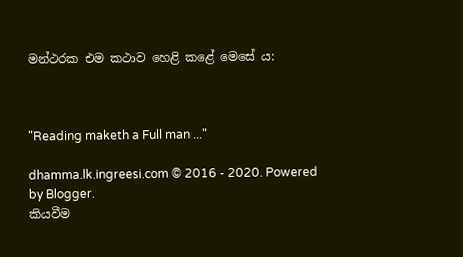මන්ථරක එම කථාව හෙළි කළේ මෙසේ ය:



"Reading maketh a Full man ..."

dhamma.lk.ingreesi.com © 2016 - 2020. Powered by Blogger.
කියවීම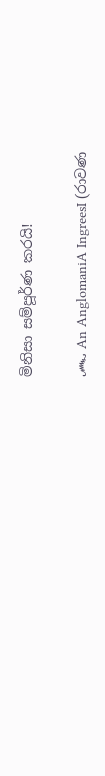මිනිසා සම්පූර්ණ කරයි!

෴ An AnglomaniA IngreesI (රාවණ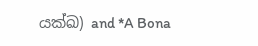යක්ඛ) and *A Bona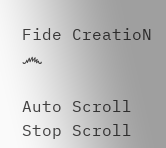Fide CreatioN ෴

Auto Scroll Stop Scroll